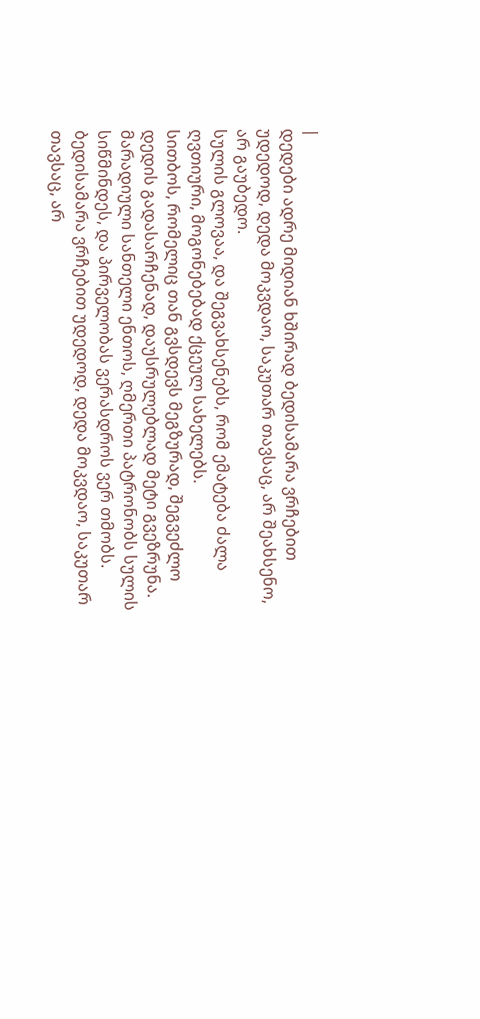|
დედები ადრე მიდიან ხშირად ბედისამარა ვრჩებით უდედოდ, დედა მოკვდაო, საკუთარ თავსაც, არ შეახსენო, არ გაუბედო.
სულის გლოვაა, და შეგვახსენებს, რომ ემატება ძალა ღვთიური, მოგონებებად ქცეულ სახელებს.
სითბოს, რომელიც თან გვსდევს მეგზურად, შეგვეძლო დედის გადასარჩენად, დაუსრულებლად მეტი გვეზრუნა.
მარადიული სანთელი ენთოს, ღმერთი პატრონობს სულის სიწმინდეს, და პირველობას ვერასდროს ვერ თმობს.
ბედისამარა ვრჩებით უდედოდ, დედა მოკვდაო, საკუთარ თავსაც, არ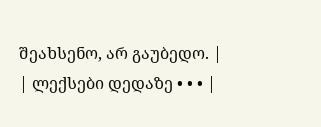შეახსენო, არ გაუბედო. |
| ლექსები დედაზე • • • |